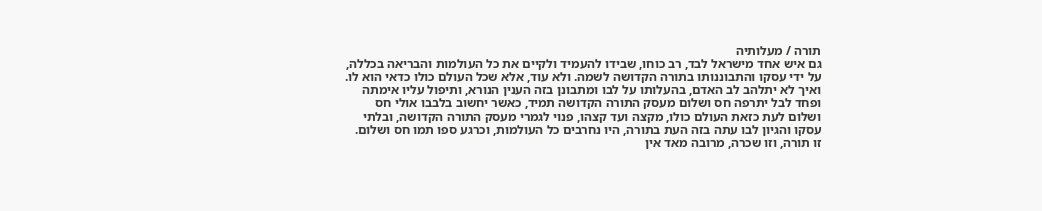תורה / מעלותיה
גם איש אחד מישראל לבד, רב כוחו, שבידו להעמיד ולקיים את כל העולמות והבריאה בכללה, על ידי עסקו והתבוננותו בתורה הקדושה לשמה. ולא עוד, אלא שכל העולם כולו כדאי הוא לו.
ואיך לא יתלהב לב האדם, בהעלותו על לבו ומתבונן בזה הענין הנורא, ותיפול עליו אימתה ופחד לבל יתרפה חס ושלום מעסק התורה הקדושה תמיד, כאשר יחשוב בלבבו אולי חס ושלום לעת כזאת העולם כולו, מקצה ועד קצהו, פנוי לגמרי מעסק התורה הקדושה, ובלתי עסקו והגיון לבו עתה בזה העת בתורה, היו נחרבים כל העולמות, וכרגע ספו תמו חס ושלום.
זו תורה, וזו שכרה, מרובה מאד אין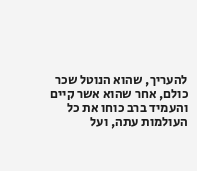להעריך, שהוא הנוטל שכר כולם, אחר שהוא אשר קיים והעמיד ברב כוחו את כל העולמות עתה, ועל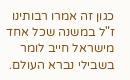כגון זה אמרו רבותינו ז"ל במשנה שכל אחד מישראל חייב לומר בשבילי נברא העולם.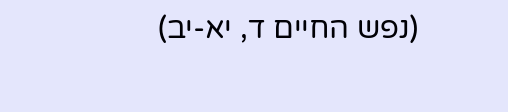(נפש החיים ד, יא-יב)